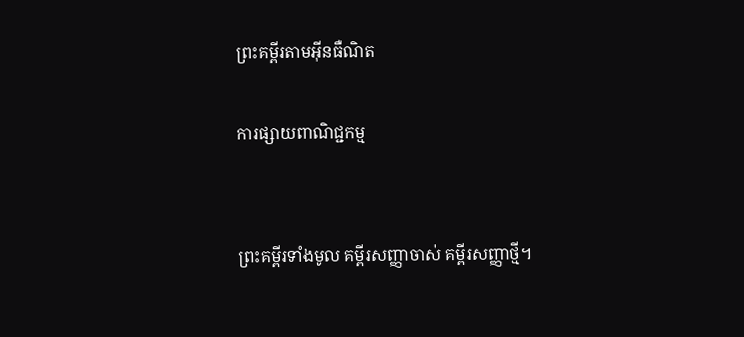ព្រះគម្ពីរតាមអ៊ីនធឺណិត

ការផ្សាយពាណិជ្ជកម្ម


ព្រះគម្ពីរទាំងមូល គម្ពីរសញ្ញាចាស់ គម្ពីរសញ្ញាថ្មី។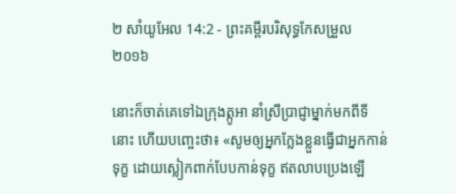២ សាំ‌យូ‌អែល 14:2 - ព្រះគម្ពីរបរិសុទ្ធកែសម្រួល ២០១៦

នោះក៏ចាត់គេទៅឯក្រុងត្កូអា នាំស្រីប្រាជ្ញាម្នាក់មកពីទីនោះ ហើយបញ្ចេះថា៖ «សូមឲ្យអ្នកក្លែងខ្លួនធ្វើជាអ្នកកាន់ទុក្ខ ដោយស្លៀក‌ពាក់បែបកាន់ទុក្ខ ឥតលាបប្រេងឡើ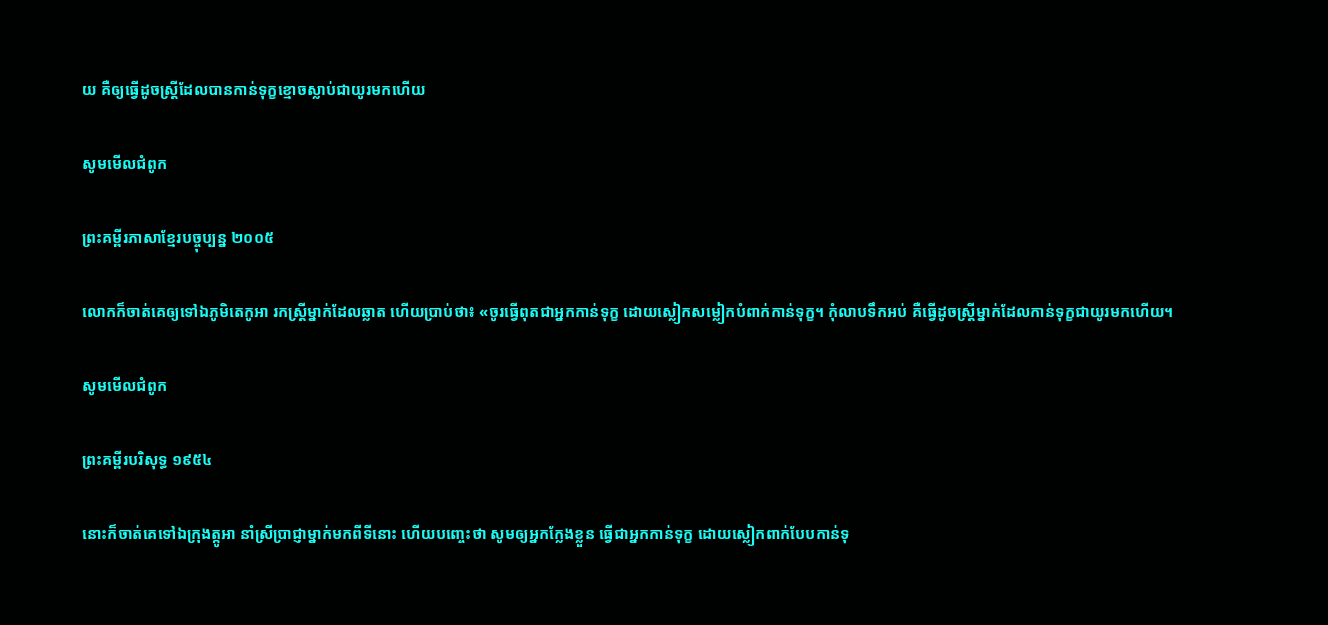យ គឺឲ្យធ្វើដូចស្ត្រីដែលបានកាន់ទុក្ខខ្មោចស្លាប់ជាយូរមកហើយ

សូមមើលជំពូក

ព្រះគម្ពីរភាសាខ្មែរបច្ចុប្បន្ន ២០០៥

លោកក៏ចាត់គេឲ្យទៅឯភូមិតេកូ‌អា រកស្ត្រីម្នាក់ដែលឆ្លាត ហើយប្រាប់ថា៖ «ចូរធ្វើពុតជាអ្នកកាន់ទុក្ខ ដោយស្លៀកសម្លៀក‌បំពាក់កាន់ទុក្ខ។ កុំលាបទឹកអប់ គឺធ្វើដូចស្ត្រីម្នាក់ដែលកាន់ទុក្ខជាយូរមកហើយ។

សូមមើលជំពូក

ព្រះគម្ពីរបរិសុទ្ធ ១៩៥៤

នោះក៏ចាត់គេទៅឯក្រុងត្កូអា នាំស្រីប្រាជ្ញាម្នាក់មកពីទីនោះ ហើយបញ្ចេះថា សូមឲ្យអ្នកក្លែងខ្លួន ធ្វើជាអ្នកកាន់ទុក្ខ ដោយស្លៀក‌ពាក់បែបកាន់ទុ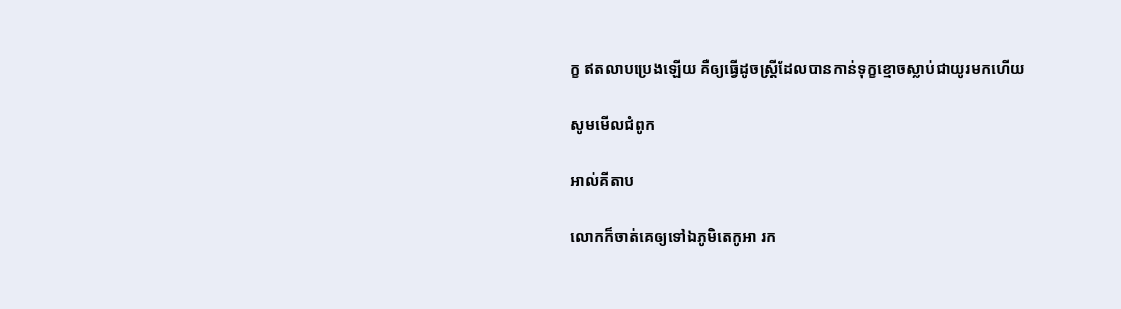ក្ខ ឥតលាបប្រេងឡើយ គឺឲ្យធ្វើដូចស្ត្រីដែលបានកាន់ទុក្ខខ្មោចស្លាប់ជាយូរមកហើយ

សូមមើលជំពូក

អាល់គីតាប

លោកក៏ចាត់គេឲ្យទៅឯភូមិតេកូ‌អា រក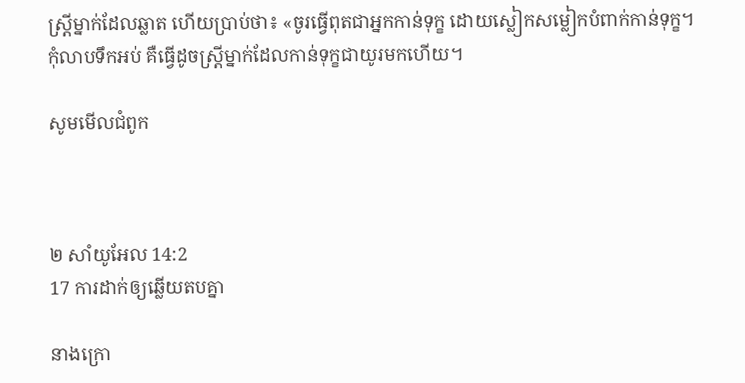ស្ត្រីម្នាក់ដែលឆ្លាត ហើយប្រាប់ថា៖ «ចូរធ្វើពុតជាអ្នកកាន់ទុក្ខ ដោយស្លៀកសម្លៀក‌បំពាក់កាន់ទុក្ខ។ កុំលាបទឹកអប់ គឺធ្វើដូចស្ត្រីម្នាក់ដែលកាន់ទុក្ខជាយូរមកហើយ។

សូមមើលជំពូក



២ សាំ‌យូ‌អែល 14:2
17 ការដាក់ឲ្យឆ្លើយតបគ្នា

នាងក្រោ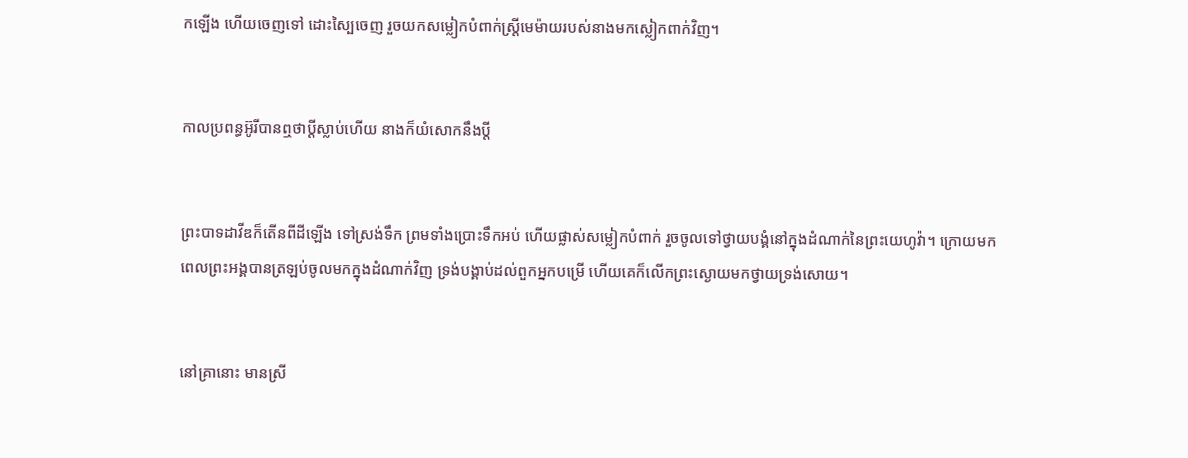កឡើង ហើយចេញទៅ ដោះស្បៃចេញ រួចយកសម្លៀកបំពាក់ស្ត្រីមេម៉ាយរបស់នាងមកស្លៀកពាក់វិញ។


កាលប្រពន្ធអ៊ូរីបានឮថាប្តីស្លាប់ហើយ នាងក៏យំសោកនឹងប្តី


ព្រះបាទដាវីឌក៏តើនពីដីឡើង ទៅស្រង់ទឹក ព្រមទាំងប្រោះទឹកអប់ ហើយផ្លាស់សម្លៀក‌បំពាក់ រួចចូលទៅថ្វាយ‌បង្គំនៅក្នុងដំណាក់នៃព្រះ‌យេហូវ៉ា។ ក្រោយមក ពេលព្រះ‌អង្គបានត្រឡប់ចូលមកក្នុងដំណាក់វិញ ទ្រង់បង្គាប់ដល់ពួកអ្នកបម្រើ ហើយគេក៏លើកព្រះ‌ស្ងោយមកថ្វាយទ្រង់សោយ។


នៅគ្រានោះ មានស្រី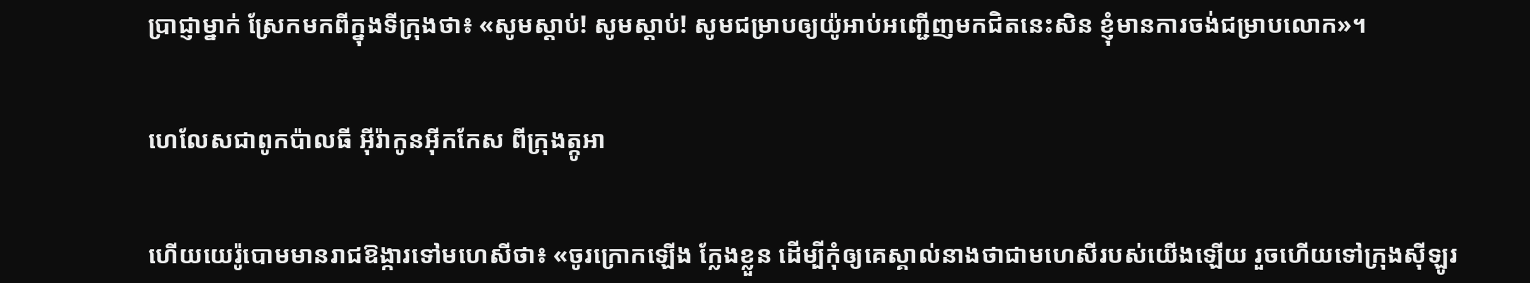ប្រាជ្ញាម្នាក់ ស្រែកមកពីក្នុងទីក្រុងថា៖ «សូមស្តាប់! សូមស្តាប់! សូមជម្រាបឲ្យយ៉ូអាប់អញ្ជើញមកជិតនេះសិន ខ្ញុំមានការចង់ជម្រាបលោក»។


ហេ‌លែសជាពូកប៉ាលធី អ៊ីរ៉ាកូនអ៊ីក‌កែស ពីក្រុងត្កូអា


ហើយយេរ៉ូ‌បោមមានរាជឱង្ការទៅមហេសីថា៖ «ចូរក្រោកឡើង ក្លែងខ្លួន ដើម្បីកុំឲ្យគេស្គាល់នាងថាជាមហេសីរបស់យើងឡើយ រួចហើយទៅក្រុងស៊ីឡូរ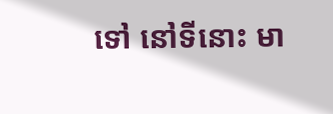ទៅ នៅទីនោះ មា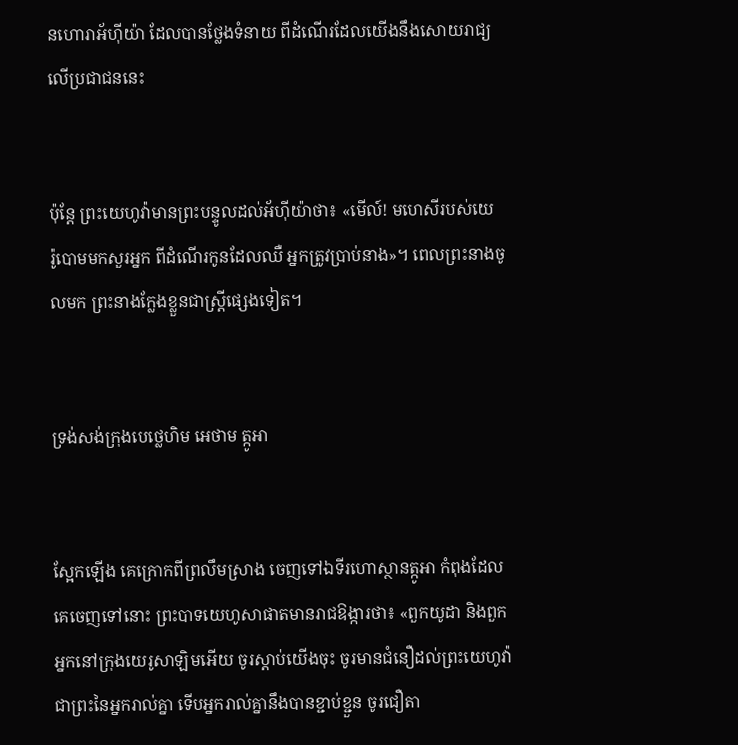នហោរាអ័ហ៊ី‌យ៉ា ដែលបានថ្លែងទំនាយ ពីដំណើរដែលយើងនឹងសោយ‌រាជ្យលើប្រជាជននេះ


ប៉ុន្តែ ព្រះ‌យេហូវ៉ាមានព្រះ‌បន្ទូលដល់អ័ហ៊ី‌យ៉ាថា៖ «មើល៍! មហេសីរបស់យេរ៉ូ‌បោមមកសួរអ្នក ពីដំណើរកូនដែលឈឺ អ្នកត្រូវប្រាប់នាង»។ ពេលព្រះនាងចូលមក ព្រះនាងក្លែងខ្លួនជាស្ត្រីផ្សេងទៀត។


ទ្រង់សង់ក្រុងបេថ្លេ‌ហិម អេថាម ត្កូអា


ស្អែកឡើង គេក្រោកពីព្រលឹមស្រាង ចេញទៅឯទីរហោ‌ស្ថានត្កូអា កំពុងដែលគេចេញទៅនោះ ព្រះបាទយេ‌ហូសា‌ផាតមានរាជ‌ឱង្ការថា៖ «ពួកយូដា និងពួកអ្នកនៅក្រុងយេរូ‌សាឡិមអើយ ចូរស្តាប់យើងចុះ ចូរមានជំនឿដល់ព្រះ‌យេហូវ៉ា ជាព្រះនៃអ្នករាល់គ្នា ទើបអ្នករាល់គ្នានឹងបានខ្ជាប់‌ខ្ជួន ចូរជឿតា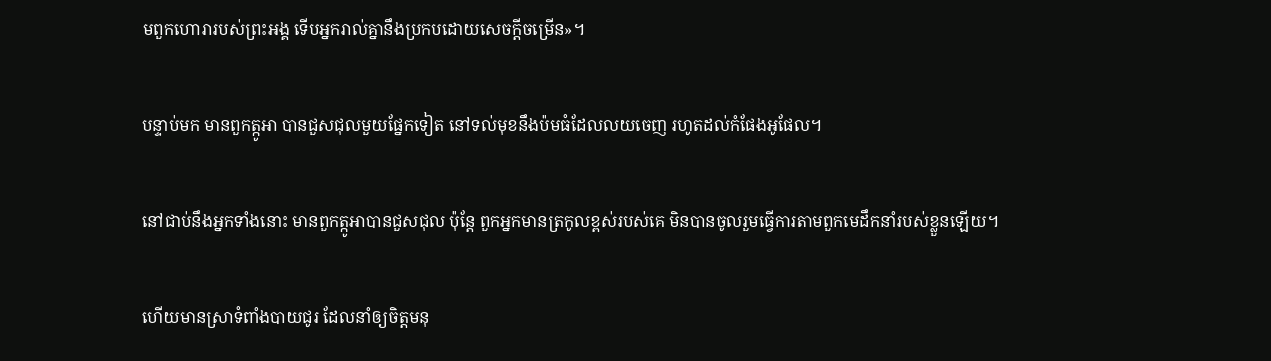មពួកហោរារបស់ព្រះ‌អង្គ ទើបអ្នករាល់គ្នានឹងប្រកបដោយសេចក្ដីចម្រើន»។


បន្ទាប់មក មានពួកត្កូអា បានជួស‌ជុលមួយផ្នែកទៀត នៅទល់មុខនឹងប៉មធំដែលលយចេញ រហូតដល់កំផែងអូផែល។


នៅជាប់នឹងអ្នកទាំងនោះ មានពួកត្កូអាបានជួស‌ជុល ប៉ុន្ដែ ពួកអ្នកមានត្រកូលខ្ពស់របស់គេ មិនបានចូលរួមធ្វើការតាមពួកមេដឹកនាំរបស់ខ្លួនឡើយ។


ហើយមានស្រាទំពាំង‌បាយ‌ជូរ ដែលនាំឲ្យចិត្តមនុ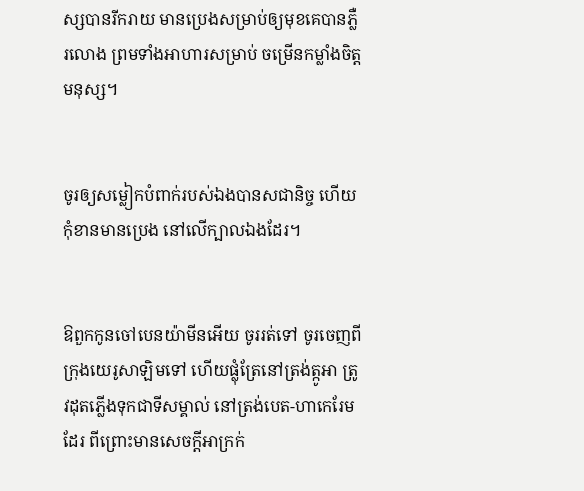ស្សបានរីករាយ មានប្រេងសម្រាប់ឲ្យមុខគេបានភ្លឺរលោង ព្រមទាំងអាហារសម្រាប់ ចម្រើនកម្លាំងចិត្តមនុស្ស។


ចូរឲ្យសម្លៀកបំពាក់របស់ឯងបានសជា‌និច្ច ហើយកុំខានមានប្រេង នៅលើក្បាលឯងដែរ។


ឱពួកកូនចៅបេនយ៉ាមីនអើយ ចូររត់ទៅ ចូរចេញពីក្រុងយេរូ‌សាឡិមទៅ ហើយផ្លុំត្រែនៅត្រង់ត្កូអា ត្រូវដុតភ្លើងទុកជាទីសម្គាល់ នៅត្រង់បេត-ហាកេរែមដែរ ពីព្រោះមានសេចក្ដីអាក្រក់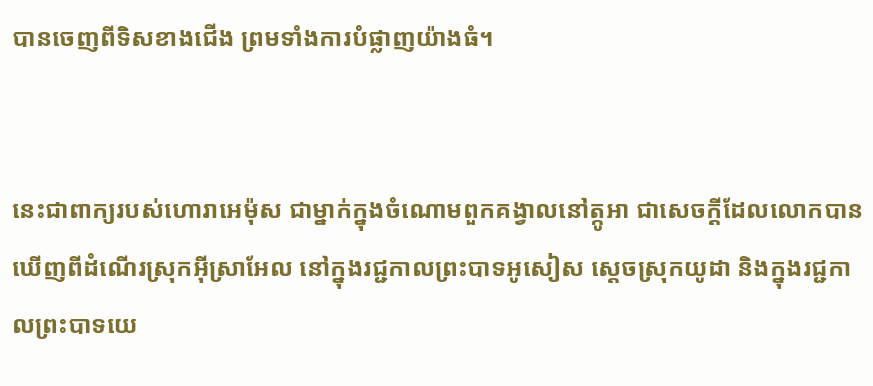បានចេញពីទិសខាងជើង ព្រមទាំងការបំផ្លាញយ៉ាងធំ។


នេះជាពាក្យរបស់ហោរាអេម៉ុស ជាម្នាក់ក្នុងចំណោមពួកគង្វាលនៅត្កូអា ជាសេចក្ដីដែលលោកបានឃើញពីដំណើរស្រុកអ៊ីស្រា‌អែល នៅក្នុងរជ្ជ‌កាលព្រះបាទអូសៀស ស្តេចស្រុកយូដា និងក្នុងរជ្ជកាលព្រះបាទយេ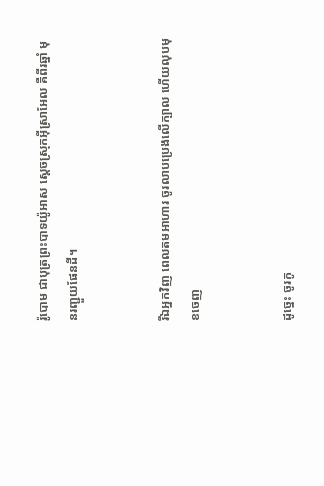រ៉ូ‌បោម ជាបុត្រព្រះបាទយ៉ូអាស ស្តេចស្រុកអ៊ីស្រា‌អែល គឺពីរឆ្នាំ មុនរញ្ជួយផែនដី។


រីឯអ្នកវិញ ពេលតមអាហារ ចូរលាបប្រេងលើក្បាល ហើយលុបមុខចេញ


ដូច្នេះ ចូរកូ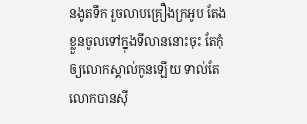នងូតទឹក រួចលាបគ្រឿងក្រអូប តែងខ្លួនចូលទៅក្នុងទីលាននោះចុះ តែកុំឲ្យលោកស្គាល់កូនឡើយ ទាល់តែលោកបានស៊ី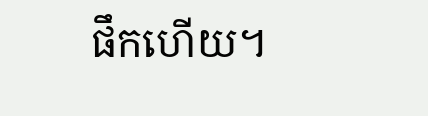ផឹកហើយ។